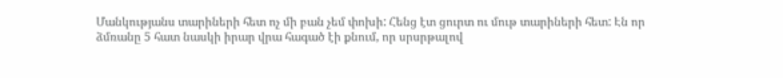Մանկությանս տարիների հետ ոչ մի բան չեմ փոխի: Հենց էտ ցուրտ ու մութ տարիների հետ: Էն որ ձմռանը 5 հատ նասկի իրար վրա հագած էի քնում, որ սրսրթալով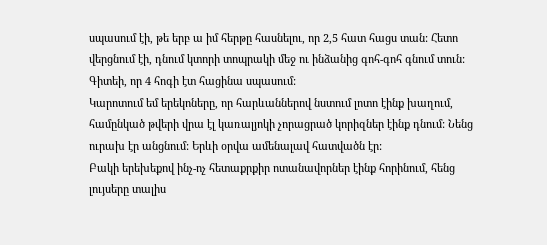սպասում էի, թե երբ ա իմ հերթը հասնելու, որ 2,5 հատ հացս տան: Հետո վերցնում էի, դնում կտորի տոպրակի մեջ ու ինձանից գոհ-գոհ գնում տուն: Գիտեի, որ 4 հոգի էտ հացինա սպասում:
Կարոտում եմ երեկոները, որ հարևաններով նստում լոտո էինք խաղում, համընկած թվերի վրա էլ կառալյոկի չորացրած կորիզներ էինք դնում: Նենց ուրախ էր անցնում: Երևի օրվա ամենալավ հատվածն էր:
Բակի երեխեքով ինչ-ոչ հետաքրքիր ոտանավորներ էինք հորինում, հենց լույսերը տալիս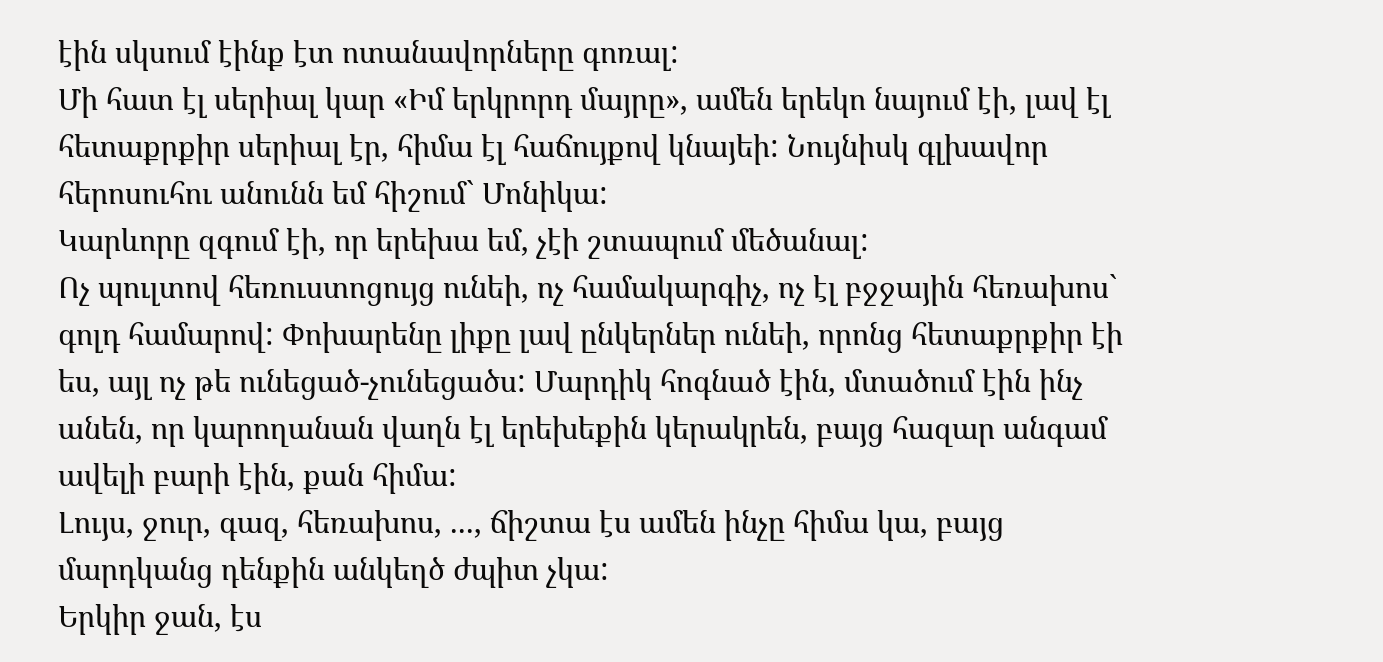էին սկսում էինք էտ ոտանավորները գոռալ:
Մի հատ էլ սերիալ կար «Իմ երկրորդ մայրը», ամեն երեկո նայում էի, լավ էլ հետաքրքիր սերիալ էր, հիմա էլ հաճույքով կնայեի: Նույնիսկ գլխավոր հերոսուհու անունն եմ հիշում` Մոնիկա:
Կարևորը զգում էի, որ երեխա եմ, չէի շտապում մեծանալ:
Ոչ պուլտով հեռուստոցույց ունեի, ոչ համակարգիչ, ոչ էլ բջջային հեռախոս` գոլդ համարով: Փոխարենը լիքը լավ ընկերներ ունեի, որոնց հետաքրքիր էի ես, այլ ոչ թե ունեցած-չունեցածս: Մարդիկ հոգնած էին, մտածում էին ինչ անեն, որ կարողանան վաղն էլ երեխեքին կերակրեն, բայց հազար անգամ ավելի բարի էին, քան հիմա:
Լույս, ջուր, գազ, հեռախոս, ..., ճիշտա էս ամեն ինչը հիմա կա, բայց մարդկանց դենքին անկեղծ ժպիտ չկա:
Երկիր ջան, էս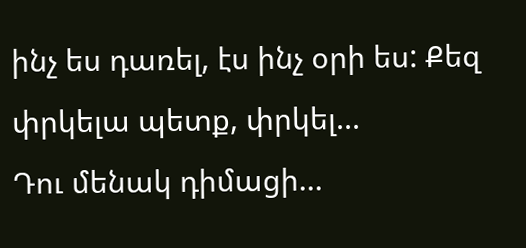ինչ ես դառել, էս ինչ օրի ես: Քեզ փրկելա պետք, փրկել...
Դու մենակ դիմացի...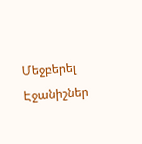Մեջբերել
Էջանիշներ